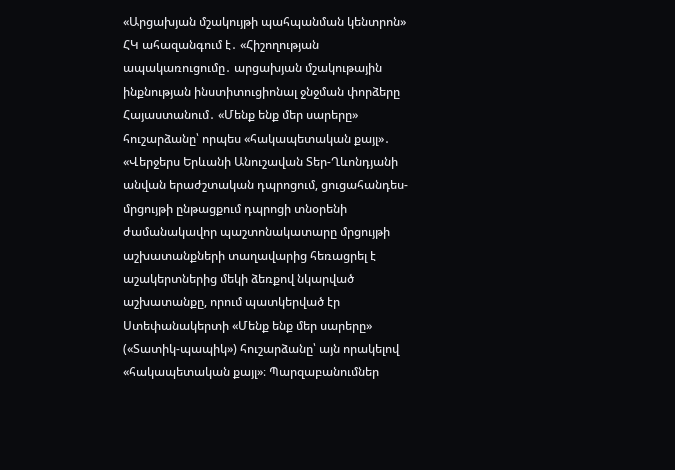«Արցախյան մշակույթի պահպանման կենտրոն» ՀԿ ահազանգում է․ «Հիշողության ապակառուցումը․ արցախյան մշակութային ինքնության ինստիտուցիոնալ ջնջման փորձերը Հայաստանում․ «Մենք ենք մեր սարերը» հուշարձանը՝ որպես «հակապետական քայլ»․
«Վերջերս Երևանի Անուշավան Տեր-Ղևոնդյանի անվան երաժշտական դպրոցում, ցուցահանդես-մրցույթի ընթացքում դպրոցի տնօրենի ժամանակավոր պաշտոնակատարը մրցույթի աշխատանքների տաղավարից հեռացրել է աշակերտներից մեկի ձեռքով նկարված աշխատանքը, որում պատկերված էր Ստեփանակերտի «Մենք ենք մեր սարերը» («Տատիկ-պապիկ») հուշարձանը՝ այն որակելով «հակապետական քայլ»։ Պարզաբանումներ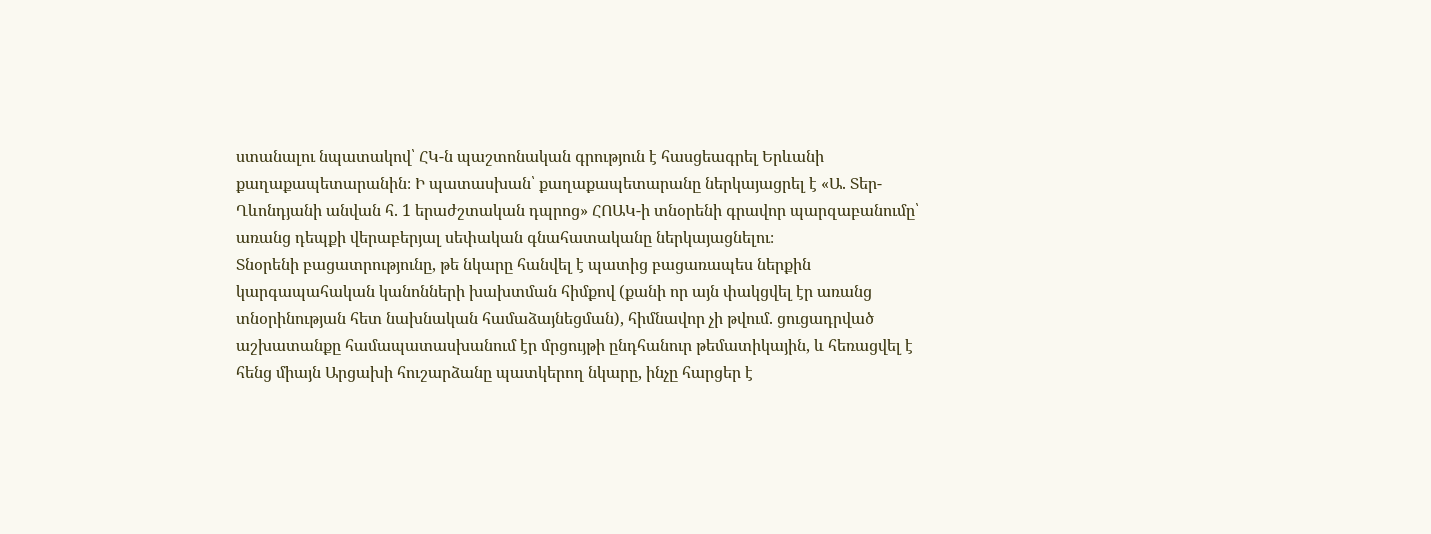ստանալու նպատակով՝ ՀԿ-ն պաշտոնական գրություն է հասցեագրել Երևանի քաղաքապետարանին։ Ի պատասխան՝ քաղաքապետարանը ներկայացրել է «Ա. Տեր-Ղևոնդյանի անվան հ. 1 երաժշտական դպրոց» ՀՈԱԿ-ի տնօրենի գրավոր պարզաբանումը՝ առանց դեպքի վերաբերյալ սեփական գնահատականը ներկայացնելու։
Տնօրենի բացատրությունը, թե նկարը հանվել է պատից բացառապես ներքին կարգապահական կանոնների խախտման հիմքով (քանի որ այն փակցվել էր առանց տնօրինության հետ նախնական համաձայնեցման), հիմնավոր չի թվում. ցուցադրված աշխատանքը համապատասխանում էր մրցույթի ընդհանուր թեմատիկային, և հեռացվել է հենց միայն Արցախի հուշարձանը պատկերող նկարը, ինչը հարցեր է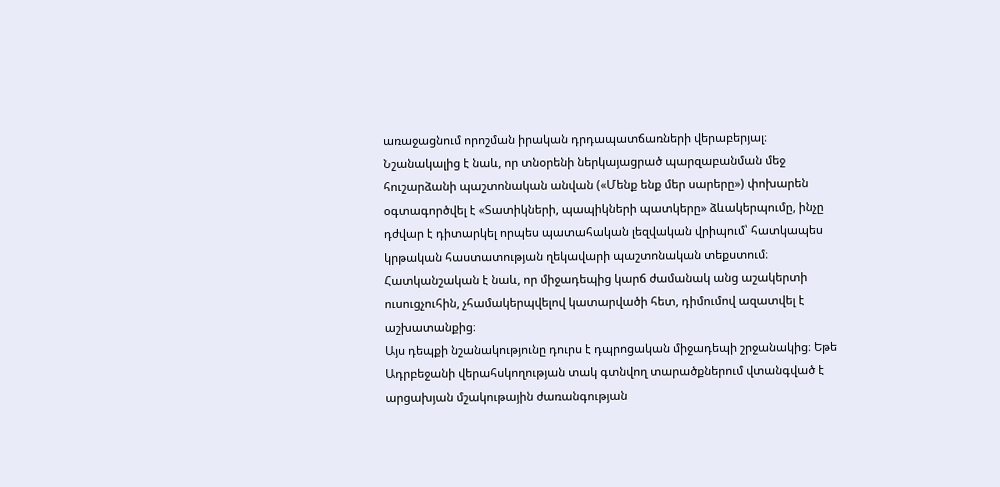առաջացնում որոշման իրական դրդապատճառների վերաբերյալ։ Նշանակալից է նաև, որ տնօրենի ներկայացրած պարզաբանման մեջ հուշարձանի պաշտոնական անվան («Մենք ենք մեր սարերը») փոխարեն օգտագործվել է «Տատիկների, պապիկների պատկերը» ձևակերպումը, ինչը դժվար է դիտարկել որպես պատահական լեզվական վրիպում՝ հատկապես կրթական հաստատության ղեկավարի պաշտոնական տեքստում։ Հատկանշական է նաև, որ միջադեպից կարճ ժամանակ անց աշակերտի ուսուցչուհին, չհամակերպվելով կատարվածի հետ, դիմումով ազատվել է աշխատանքից։
Այս դեպքի նշանակությունը դուրս է դպրոցական միջադեպի շրջանակից։ Եթե Ադրբեջանի վերահսկողության տակ գտնվող տարածքներում վտանգված է արցախյան մշակութային ժառանգության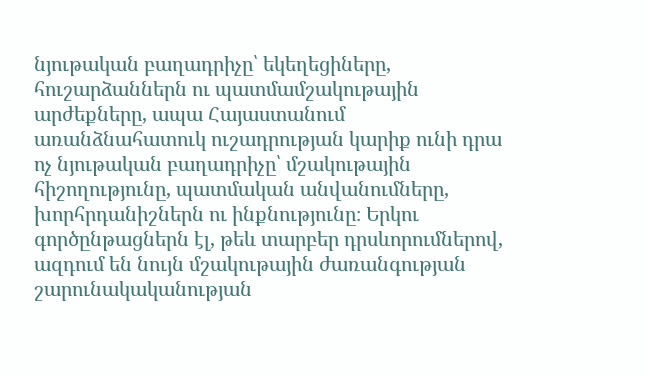նյութական բաղադրիչը՝ եկեղեցիները, հուշարձաններն ու պատմամշակութային արժեքները, ապա Հայաստանում առանձնահատուկ ուշադրության կարիք ունի դրա ոչ նյութական բաղադրիչը՝ մշակութային հիշողությունը, պատմական անվանումները, խորհրդանիշներն ու ինքնությունը։ Երկու գործընթացներն էլ, թեև տարբեր դրսևորումներով, ազդում են նույն մշակութային ժառանգության շարունակականության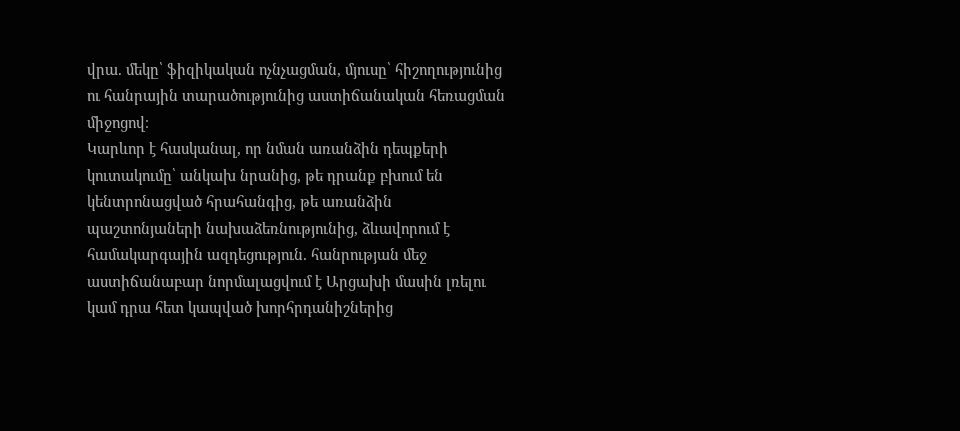վրա. մեկը՝ ֆիզիկական ոչնչացման, մյուսը՝ հիշողությունից ու հանրային տարածությունից աստիճանական հեռացման միջոցով։
Կարևոր է հասկանալ, որ նման առանձին դեպքերի կուտակումը՝ անկախ նրանից, թե դրանք բխում են կենտրոնացված հրահանգից, թե առանձին պաշտոնյաների նախաձեռնությունից, ձևավորում է համակարգային ազդեցություն. հանրության մեջ աստիճանաբար նորմալացվում է Արցախի մասին լռելու կամ դրա հետ կապված խորհրդանիշներից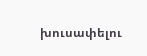խուսափելու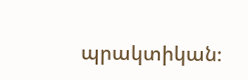պրակտիկան։